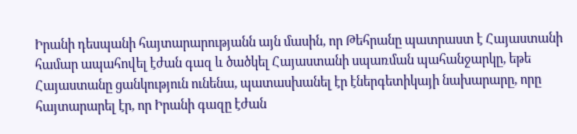Իրանի դեսպանի հայտարարությանն այն մասին, որ Թեհրանը պատրաստ է Հայաստանի համար ապահովել էժան գազ և ծածկել Հայաստանի սպառման պահանջարկը, եթե Հայաստանը ցանկություն ունենա, պատասխանել էր էներգետիկայի նախարարը, որը հայտարարել էր, որ Իրանի գազը էժան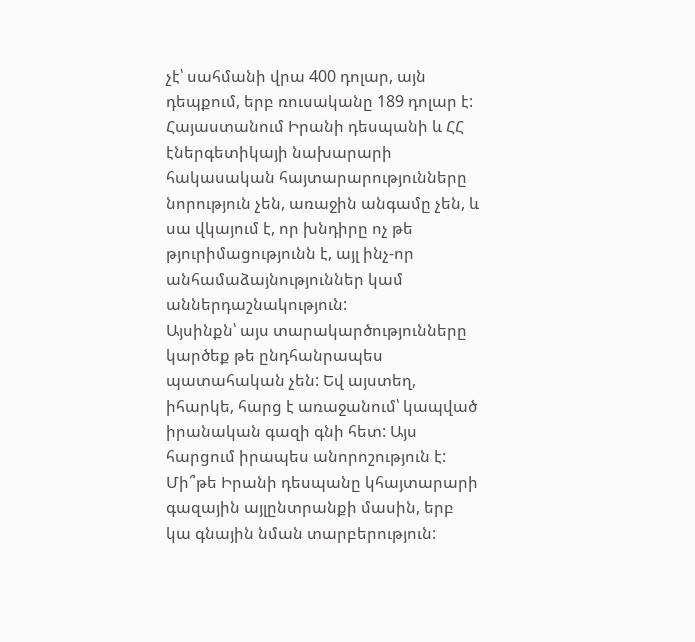չէ՝ սահմանի վրա 400 դոլար, այն դեպքում, երբ ռուսականը 189 դոլար է:
Հայաստանում Իրանի դեսպանի և ՀՀ էներգետիկայի նախարարի հակասական հայտարարությունները նորություն չեն, առաջին անգամը չեն, և սա վկայում է, որ խնդիրը ոչ թե թյուրիմացությունն է, այլ ինչ-որ անհամաձայնություններ կամ աններդաշնակություն:
Այսինքն՝ այս տարակարծությունները կարծեք թե ընդհանրապես պատահական չեն: Եվ այստեղ, իհարկե, հարց է առաջանում՝ կապված իրանական գազի գնի հետ: Այս հարցում իրապես անորոշություն է: Մի՞թե Իրանի դեսպանը կհայտարարի գազային այլընտրանքի մասին, երբ կա գնային նման տարբերություն: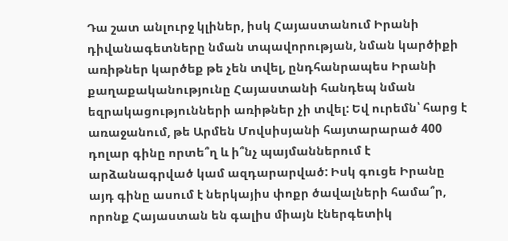Դա շատ անլուրջ կլիներ, իսկ Հայաստանում Իրանի դիվանագետները նման տպավորության, նման կարծիքի առիթներ կարծեք թե չեն տվել, ընդհանրապես Իրանի քաղաքականությունը Հայաստանի հանդեպ նման եզրակացությունների առիթներ չի տվել: Եվ ուրեմն՝ հարց է առաջանում, թե Արմեն Մովսիսյանի հայտարարած 400 դոլար գինը որտե՞ղ և ի՞նչ պայմաններում է արձանագրված կամ ազդարարված: Իսկ գուցե Իրանը այդ գինը ասում է ներկայիս փոքր ծավալների համա՞ր, որոնք Հայաստան են գալիս միայն էներգետիկ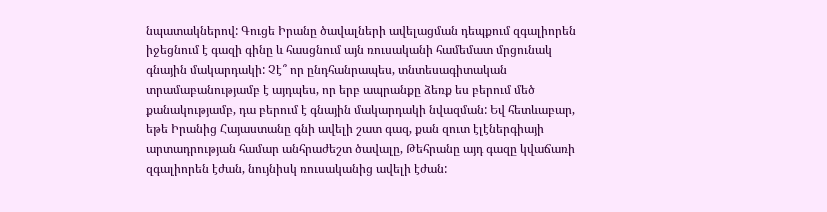նպատակներով: Գուցե Իրանը ծավալների ավելացման դեպքում զգալիորեն իջեցնում է գազի գինը և հասցնում այն ռուսականի համեմատ մրցունակ գնային մակարդակի: Չէ՞ որ ընդհանրապես, տնտեսագիտական տրամաբանությամբ է այդպես, որ երբ ապրանքը ձեռք ես բերում մեծ քանակությամբ, դա բերում է գնային մակարդակի նվազման: Եվ հետևաբար, եթե Իրանից Հայաստանը գնի ավելի շատ գազ, քան զուտ էլէներգիայի արտադրության համար անհրաժեշտ ծավալը, Թեհրանը այդ գազը կվաճառի զգալիորեն էժան, նույնիսկ ռուսականից ավելի էժան: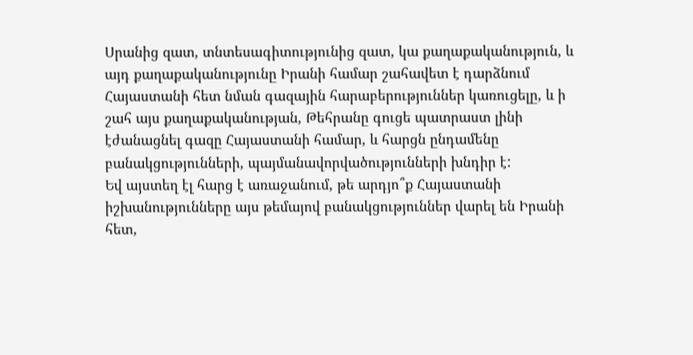Սրանից զատ, տնտեսագիտությունից զատ, կա քաղաքականություն, և այդ քաղաքականությունը Իրանի համար շահավետ է դարձնում Հայաստանի հետ նման գազային հարաբերություններ կառուցելը, և ի շահ այս քաղաքականության, Թեհրանը գուցե պատրաստ լինի էժանացնել գազը Հայաստանի համար, և հարցն ընդամենը բանակցությունների, պայմանավորվածությունների խնդիր է:
Եվ այստեղ էլ հարց է առաջանում, թե արդյո՞ք Հայաստանի իշխանությունները այս թեմայով բանակցություններ վարել են Իրանի հետ,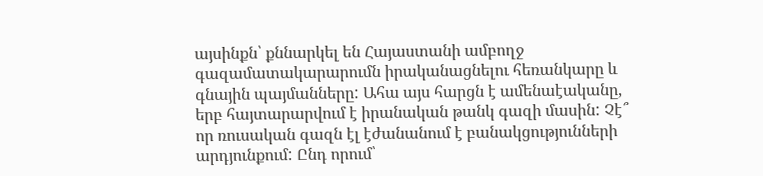այսինքն՝ քննարկել են Հայաստանի ամբողջ գազամատակարարումն իրականացնելու հեռանկարը և գնային պայմանները: Ահա այս հարցն է ամենաէականը, երբ հայտարարվում է իրանական թանկ գազի մասին: Չէ՞ որ ռուսական գազն էլ էժանանում է բանակցությունների արդյունքում: Ընդ որում՝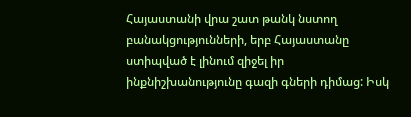Հայաստանի վրա շատ թանկ նստող բանակցությունների, երբ Հայաստանը ստիպված է լինում զիջել իր ինքնիշխանությունը գազի գների դիմաց: Իսկ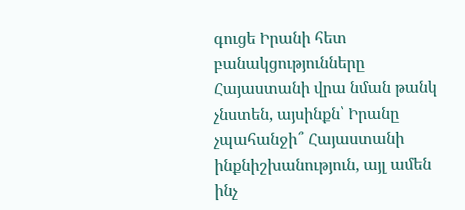գուցե Իրանի հետ բանակցությունները Հայաստանի վրա նման թանկ չնստեն, այսինքն՝ Իրանը չպահանջի՞ Հայաստանի ինքնիշխանություն, այլ ամեն ինչ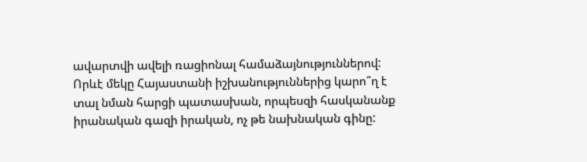ավարտվի ավելի ռացիոնալ համաձայնություններով:
Որևէ մեկը Հայաստանի իշխանություններից կարո՞ղ է տալ նման հարցի պատասխան, որպեսզի հասկանանք իրանական գազի իրական, ոչ թե նախնական գինը: